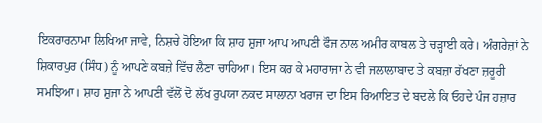ਇਕਰਾਰਨਾਮਾ ਲਿਖਿਆ ਜਾਵੇ, ਨਿਸ਼ਚੇ ਹੋਇਆ ਕਿ ਸ਼ਾਹ ਸ਼ੁਜਾ ਆਪ ਆਪਣੀ ਫੌਜ ਨਾਲ ਅਮੀਰ ਕਾਬਲ ਤੇ ਚੜ੍ਹਾਈ ਕਰੇ। ਅੰਗਰੇਜ਼ਾਂ ਨੇ ਸ਼ਿਕਾਰਪੁਰ (ਸਿੰਧ) ਨੂੰ ਆਪਣੇ ਕਬਜ਼ੇ ਵਿੱਚ ਲੈਣਾ ਚਾਹਿਆ। ਇਸ ਕਰ ਕੇ ਮਹਾਰਾਜਾ ਨੇ ਵੀ ਜਲਾਲਾਬਾਦ ਤੇ ਕਬਜ਼ਾ ਰੱਖਣਾ ਜ਼ਰੂਰੀ ਸਮਝਿਆ। ਸ਼ਾਹ ਸ਼ੁਜਾ ਨੇ ਆਪਣੀ ਵੱਲੋਂ ਦੋ ਲੱਖ ਰੁਪਯਾ ਨਕਦ ਸਾਲਾਨਾ ਖਰਾਜ ਦਾ ਇਸ ਰਿਆਇਤ ਦੇ ਬਦਲੇ ਕਿ ਓਹਦੇ ਪੰਜ ਹਜ਼ਾਰ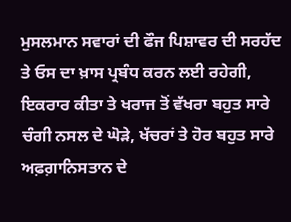ਮੁਸਲਮਾਨ ਸਵਾਰਾਂ ਦੀ ਫੌਜ ਪਿਸ਼ਾਵਰ ਦੀ ਸਰਹੱਦ ਤੇ ਓਸ ਦਾ ਖ਼ਾਸ ਪ੍ਰਬੰਧ ਕਰਨ ਲਈ ਰਹੇਗੀ, ਇਕਰਾਰ ਕੀਤਾ ਤੇ ਖਰਾਜ ਤੋਂ ਵੱਖਰਾ ਬਹੁਤ ਸਾਰੇ ਚੰਗੀ ਨਸਲ ਦੇ ਘੋੜੇ, ਖੱਚਰਾਂ ਤੇ ਹੋਰ ਬਹੁਤ ਸਾਰੇ ਅਫ਼ਗ਼ਾਨਿਸਤਾਨ ਦੇ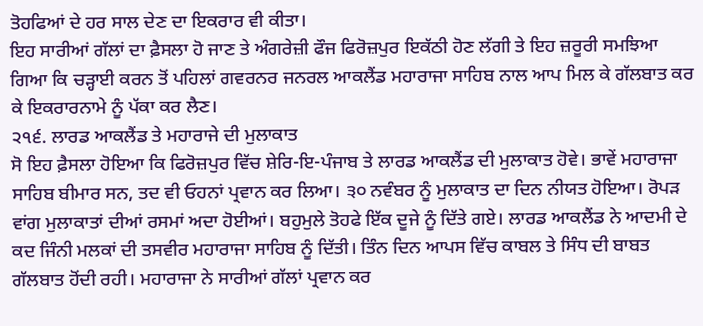ਤੋਹਫਿਆਂ ਦੇ ਹਰ ਸਾਲ ਦੇਣ ਦਾ ਇਕਰਾਰ ਵੀ ਕੀਤਾ।
ਇਹ ਸਾਰੀਆਂ ਗੱਲਾਂ ਦਾ ਫ਼ੈਸਲਾ ਹੋ ਜਾਣ ਤੇ ਅੰਗਰੇਜ਼ੀ ਫੌਜ ਫਿਰੋਜ਼ਪੁਰ ਇਕੱਠੀ ਹੋਣ ਲੱਗੀ ਤੇ ਇਹ ਜ਼ਰੂਰੀ ਸਮਝਿਆ ਗਿਆ ਕਿ ਚੜ੍ਹਾਈ ਕਰਨ ਤੋਂ ਪਹਿਲਾਂ ਗਵਰਨਰ ਜਨਰਲ ਆਕਲੈਂਡ ਮਹਾਰਾਜਾ ਸਾਹਿਬ ਨਾਲ ਆਪ ਮਿਲ ਕੇ ਗੱਲਬਾਤ ਕਰ ਕੇ ਇਕਰਾਰਨਾਮੇ ਨੂੰ ਪੱਕਾ ਕਰ ਲੈਣ।
੨੧੬. ਲਾਰਡ ਆਕਲੈਂਡ ਤੇ ਮਹਾਰਾਜੇ ਦੀ ਮੁਲਾਕਾਤ
ਸੋ ਇਹ ਫ਼ੈਸਲਾ ਹੋਇਆ ਕਿ ਫਿਰੋਜ਼ਪੁਰ ਵਿੱਚ ਸ਼ੇਰਿ-ਇ-ਪੰਜਾਬ ਤੇ ਲਾਰਡ ਆਕਲੈਂਡ ਦੀ ਮੁਲਾਕਾਤ ਹੋਵੇ। ਭਾਵੇਂ ਮਹਾਰਾਜਾ ਸਾਹਿਬ ਬੀਮਾਰ ਸਨ, ਤਦ ਵੀ ਓਹਨਾਂ ਪ੍ਰਵਾਨ ਕਰ ਲਿਆ। ੩੦ ਨਵੰਬਰ ਨੂੰ ਮੁਲਾਕਾਤ ਦਾ ਦਿਨ ਨੀਯਤ ਹੋਇਆ। ਰੋਪੜ ਵਾਂਗ ਮੁਲਾਕਾਤਾਂ ਦੀਆਂ ਰਸਮਾਂ ਅਦਾ ਹੋਈਆਂ। ਬਹੁਮੁਲੇ ਤੋਹਫੇ ਇੱਕ ਦੂਜੇ ਨੂੰ ਦਿੱਤੇ ਗਏ। ਲਾਰਡ ਆਕਲੈਂਡ ਨੇ ਆਦਮੀ ਦੇ ਕਦ ਜਿੰਨੀ ਮਲਕਾਂ ਦੀ ਤਸਵੀਰ ਮਹਾਰਾਜਾ ਸਾਹਿਬ ਨੂੰ ਦਿੱਤੀ। ਤਿੰਨ ਦਿਨ ਆਪਸ ਵਿੱਚ ਕਾਬਲ ਤੇ ਸਿੰਧ ਦੀ ਬਾਬਤ ਗੱਲਬਾਤ ਹੋਂਦੀ ਰਹੀ। ਮਹਾਰਾਜਾ ਨੇ ਸਾਰੀਆਂ ਗੱਲਾਂ ਪ੍ਰਵਾਨ ਕਰ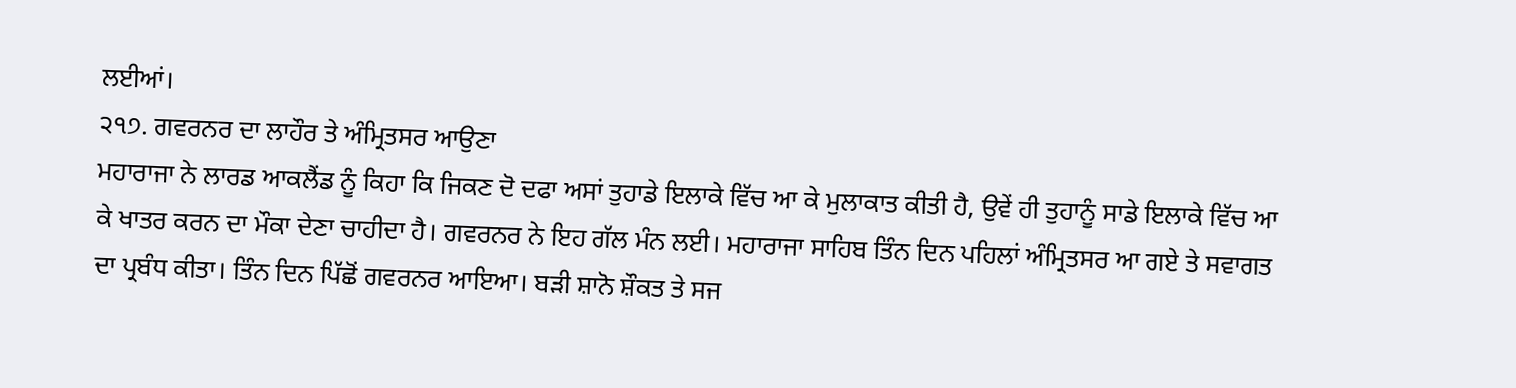ਲਈਆਂ।
੨੧੭. ਗਵਰਨਰ ਦਾ ਲਾਹੌਰ ਤੇ ਅੰਮ੍ਰਿਤਸਰ ਆਉਣਾ
ਮਹਾਰਾਜਾ ਨੇ ਲਾਰਡ ਆਕਲੈਂਡ ਨੂੰ ਕਿਹਾ ਕਿ ਜਿਕਣ ਦੋ ਦਫਾ ਅਸਾਂ ਤੁਹਾਡੇ ਇਲਾਕੇ ਵਿੱਚ ਆ ਕੇ ਮੁਲਾਕਾਤ ਕੀਤੀ ਹੈ, ਉਵੇਂ ਹੀ ਤੁਹਾਨੂੰ ਸਾਡੇ ਇਲਾਕੇ ਵਿੱਚ ਆ ਕੇ ਖਾਤਰ ਕਰਨ ਦਾ ਮੌਕਾ ਦੇਣਾ ਚਾਹੀਦਾ ਹੈ। ਗਵਰਨਰ ਨੇ ਇਹ ਗੱਲ ਮੰਨ ਲਈ। ਮਹਾਰਾਜਾ ਸਾਹਿਬ ਤਿੰਨ ਦਿਨ ਪਹਿਲਾਂ ਅੰਮ੍ਰਿਤਸਰ ਆ ਗਏ ਤੇ ਸਵਾਗਤ ਦਾ ਪ੍ਰਬੰਧ ਕੀਤਾ। ਤਿੰਨ ਦਿਨ ਪਿੱਛੋਂ ਗਵਰਨਰ ਆਇਆ। ਬੜੀ ਸ਼ਾਨੋ ਸ਼ੌਕਤ ਤੇ ਸਜ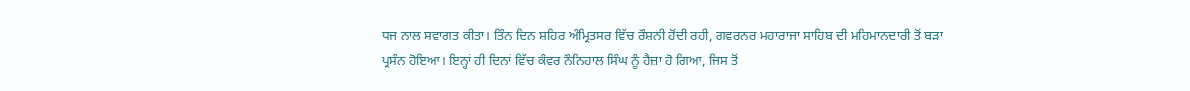ਧਜ ਨਾਲ ਸਵਾਗਤ ਕੀਤਾ। ਤਿੰਨ ਦਿਨ ਸ਼ਹਿਰ ਅੰਮ੍ਰਿਤਸਰ ਵਿੱਚ ਰੌਸ਼ਨੀ ਹੋਂਦੀ ਰਹੀ, ਗਵਰਨਰ ਮਹਾਰਾਜਾ ਸਾਹਿਬ ਦੀ ਮਹਿਮਾਨਦਾਰੀ ਤੋਂ ਬੜਾ ਪ੍ਰਸੰਨ ਹੋਇਆ। ਇਨ੍ਹਾਂ ਹੀ ਦਿਨਾਂ ਵਿੱਚ ਕੰਵਰ ਨੌਨਿਹਾਲ ਸਿੰਘ ਨੂੰ ਹੈਜ਼ਾ ਹੋ ਗਿਆ, ਜਿਸ ਤੋਂ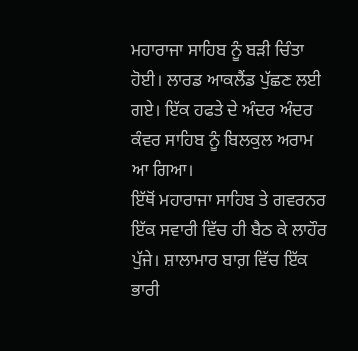ਮਹਾਰਾਜਾ ਸਾਹਿਬ ਨੂੰ ਬੜੀ ਚਿੰਤਾ ਹੋਈ। ਲਾਰਡ ਆਕਲੈਂਡ ਪੁੱਛਣ ਲਈ ਗਏ। ਇੱਕ ਹਫਤੇ ਦੇ ਅੰਦਰ ਅੰਦਰ ਕੰਵਰ ਸਾਹਿਬ ਨੂੰ ਬਿਲਕੁਲ ਅਰਾਮ ਆ ਗਿਆ।
ਇੱਥੋਂ ਮਹਾਰਾਜਾ ਸਾਹਿਬ ਤੇ ਗਵਰਨਰ ਇੱਕ ਸਵਾਰੀ ਵਿੱਚ ਹੀ ਬੈਠ ਕੇ ਲਾਹੌਰ ਪੁੱਜੇ। ਸ਼ਾਲਾਮਾਰ ਬਾਗ਼ ਵਿੱਚ ਇੱਕ ਭਾਰੀ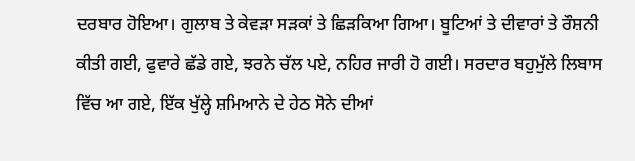ਦਰਬਾਰ ਹੋਇਆ। ਗੁਲਾਬ ਤੇ ਕੇਵੜਾ ਸੜਕਾਂ ਤੇ ਛਿੜਕਿਆ ਗਿਆ। ਬੂਟਿਆਂ ਤੇ ਦੀਵਾਰਾਂ ਤੇ ਰੌਸ਼ਨੀ ਕੀਤੀ ਗਈ, ਫੁਵਾਰੇ ਛੱਡੇ ਗਏ, ਝਰਨੇ ਚੱਲ ਪਏ, ਨਹਿਰ ਜਾਰੀ ਹੋ ਗਈ। ਸਰਦਾਰ ਬਹੁਮੁੱਲੇ ਲਿਬਾਸ ਵਿੱਚ ਆ ਗਏ, ਇੱਕ ਖੁੱਲ੍ਹੇ ਸ਼ਮਿਆਨੇ ਦੇ ਹੇਠ ਸੋਨੇ ਦੀਆਂ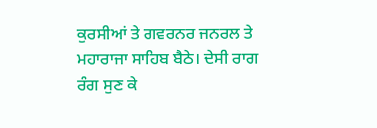ਕੁਰਸੀਆਂ ਤੇ ਗਵਰਨਰ ਜਨਰਲ ਤੇ ਮਹਾਰਾਜਾ ਸਾਹਿਬ ਬੈਠੇ। ਦੇਸੀ ਰਾਗ ਰੰਗ ਸੁਣ ਕੇ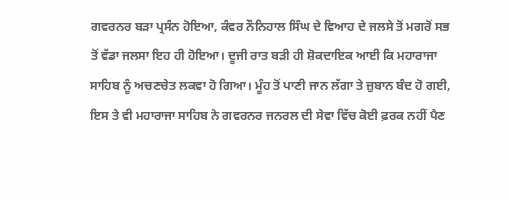ਗਵਰਨਰ ਬੜਾ ਪ੍ਰਸੰਨ ਹੋਇਆ, ਕੰਵਰ ਨੌਨਿਹਾਲ ਸਿੰਘ ਦੇ ਵਿਆਹ ਦੇ ਜਲਸੇ ਤੋਂ ਮਗਰੋਂ ਸਭ ਤੋਂ ਵੱਡਾ ਜਲਸਾ ਇਹ ਹੀ ਹੋਇਆ। ਦੂਜੀ ਰਾਤ ਬੜੀ ਹੀ ਸ਼ੋਕਦਾਇਕ ਆਈ ਕਿ ਮਹਾਰਾਜਾ ਸਾਹਿਬ ਨੂੰ ਅਚਣਚੇਤ ਲਕਵਾ ਹੋ ਗਿਆ। ਮੂੰਹ ਤੋਂ ਪਾਣੀ ਜਾਨ ਲੱਗਾ ਤੇ ਜ਼ੁਬਾਨ ਬੰਦ ਹੋ ਗਈ, ਇਸ ਤੇ ਵੀ ਮਹਾਰਾਜਾ ਸਾਹਿਬ ਨੇ ਗਵਰਨਰ ਜਨਰਲ ਦੀ ਸੇਵਾ ਵਿੱਚ ਕੋਈ ਫ਼ਰਕ ਨਹੀਂ ਪੈਣ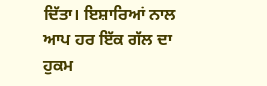ਦਿੱਤਾ। ਇਸ਼ਾਰਿਆਂ ਨਾਲ ਆਪ ਹਰ ਇੱਕ ਗੱਲ ਦਾ ਹੁਕਮ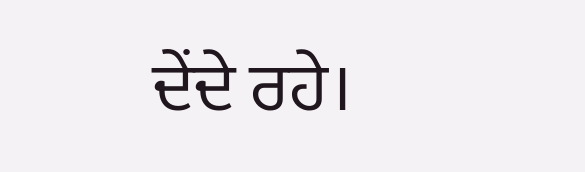ਦੇਂਦੇ ਰਹੇ।